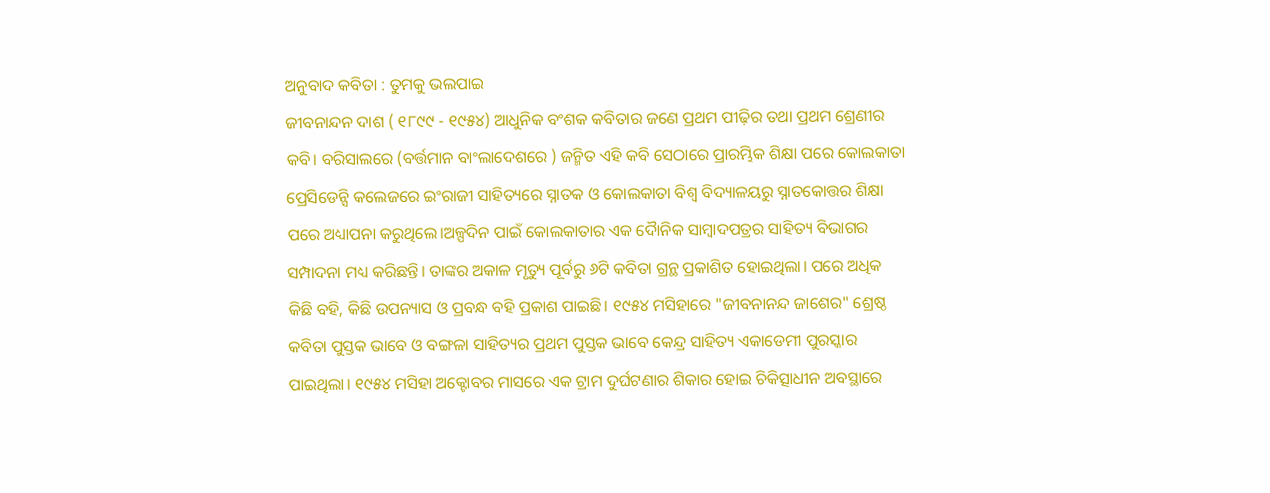ଅନୁବାଦ କବିତା : ତୁମକୁ ଭଲପାଇ
ଜୀବନାନ୍ଦନ ଦାଶ ( ୧୮୯୯ - ୧୯୫୪) ଆଧୁନିକ ବଂଶକ କବିତାର ଜଣେ ପ୍ରଥମ ପୀଢ଼ିର ତଥା ପ୍ରଥମ ଶ୍ରେଣୀର କବି। ବରିସାଲରେ (ବର୍ତ୍ତମାନ ବାଂଲାଦେଶରେ ) ଜନ୍ମିତ ଏହି କବି ସେଠାରେ ପ୍ରାରମ୍ଭିକ ଶିକ୍ଷା ପରେ କୋଲକାତା ପ୍ରେସିଡେନ୍ସି କଲେଜରେ ଇଂରାଜୀ ସାହିତ୍ୟରେ ସ୍ନାତକ ଓ କୋଲକାତା ବିଶ୍ୱ ବିଦ୍ୟାଳୟରୁ ସ୍ନାତକୋତ୍ତର ଶିକ୍ଷା ପରେ ଅଧ୍ୟାପନା କରୁଥିଲେ।ଅଳ୍ପଦିନ ପାଇଁ କୋଲକାତାର ଏକ ଦୋୖନିକ ସାମ୍ବାଦପତ୍ରର ସାହିତ୍ୟ ବିଭାଗର ସମ୍ପାଦନା ମଧ୍ୟ କରିଛନ୍ତି। ତାଙ୍କର ଅକାଳ ମୃତ୍ୟୁ ପୂର୍ବରୁ ୬ଟି କବିତା ଗ୍ରନ୍ଥ ପ୍ରକାଶିତ ହୋଇଥିଲା। ପରେ ଅଧିକ କିଛି ବହି, କିଛି ଉପନ୍ୟାସ ଓ ପ୍ରବନ୍ଧ ବହି ପ୍ରକାଶ ପାଇଛି। ୧୯୫୪ ମସିହାରେ "ଜୀବନାନନ୍ଦ ଜାଶେର" ଶ୍ରେଷ୍ଠ କବିତା ପୁସ୍ତକ ଭାବେ ଓ ବଙ୍ଗଳା ସାହିତ୍ୟର ପ୍ରଥମ ପୁସ୍ତକ ଭାବେ କେନ୍ଦ୍ର ସାହିତ୍ୟ ଏକାଡେମୀ ପୁରସ୍କାର ପାଇଥିଲା। ୧୯୫୪ ମସିହା ଅକ୍ଟୋବର ମାସରେ ଏକ ଟ୍ରାମ ଦୁର୍ଘଟଣାର ଶିକାର ହୋଇ ଚିକିତ୍ସାଧୀନ ଅବସ୍ଥାରେ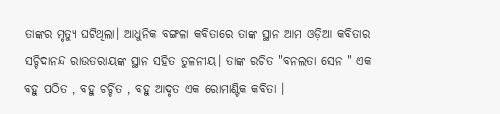ତାଙ୍କର ମୃତ୍ୟୁ ଘଟିଥିଲା। ଆଧୁନିକ ବଙ୍ଗଳା କବିତାରେ ତାଙ୍କ ସ୍ଥାନ ଆମ ଓଡ଼ିଆ କବିତାର ସଚ୍ଚିଦାନନ୍ଦ ରାଉତରାୟଙ୍କ ସ୍ଥାନ ସହିତ ତୁଳନୀୟ। ତାଙ୍କ ରଚିତ "ବନଲତା ସେନ " ଏକ ବହୁ ପଠିତ , ବହୁ ଚର୍ଚ୍ଚିତ , ବହୁ ଆଦୃତ ଏକ ରୋମାଣ୍ଟିକ କବିତା ।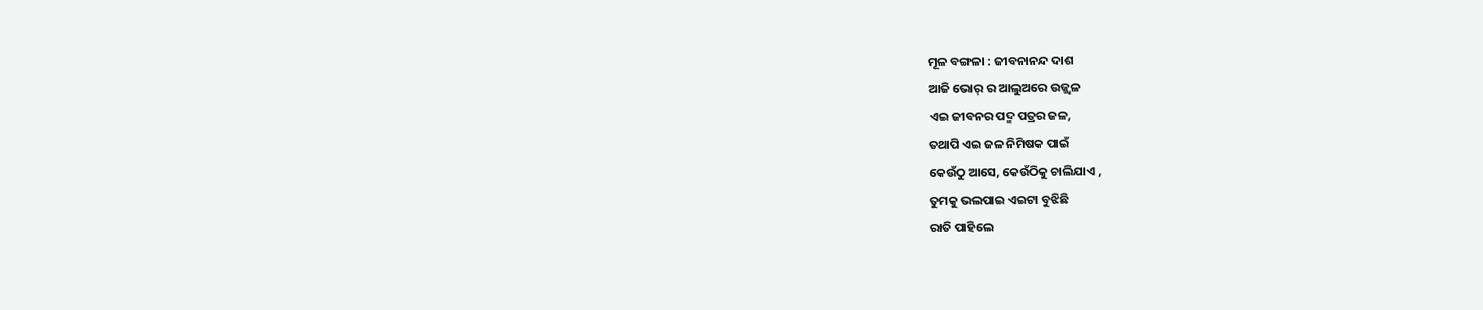ମୂଳ ବଙ୍ଗଳା : ଜୀବନାନନ୍ଦ ଦାଶ
ଆଜି ଭୋର୍ ର ଆଲୁଅରେ ଉଜ୍ଜ୍ୱଳ
ଏଇ ଜୀବନର ପଦ୍ମ ପତ୍ରର ଜଳ,
ତଥାପି ଏଇ ଜଳ ନିମିଷକ ପାଇଁ
କେଉଁଠୁ ଆସେ, କେଉଁଠିକୁ ଚାଲିଯାଏ ,
ତୁମକୁ ଭଲପାଇ ଏଇଟା ବୁଝିଛି
ରାତି ପାହିଲେ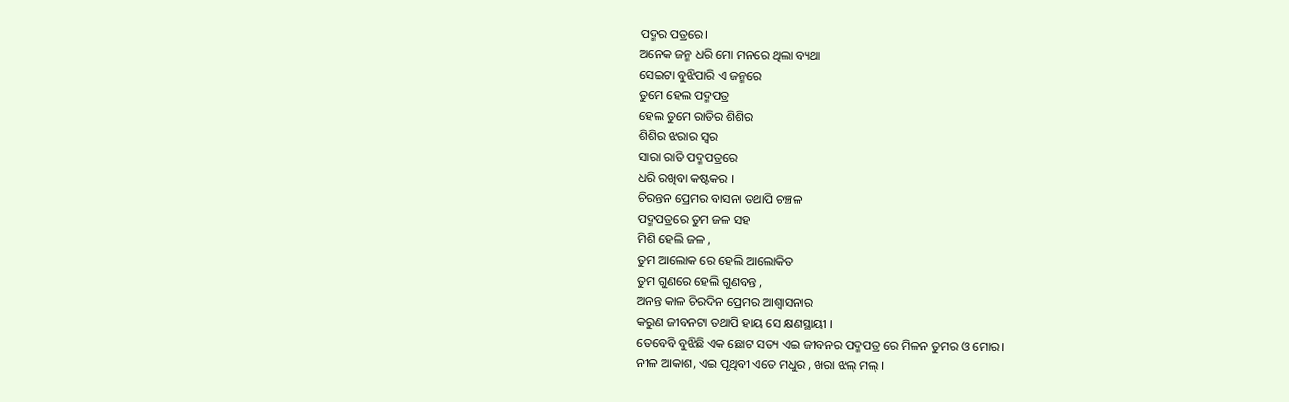ପଦ୍ମର ପତ୍ରରେ।
ଅନେକ ଜନ୍ମ ଧରି ମୋ ମନରେ ଥିଲା ବ୍ୟଥା
ସେଇଟା ବୁଝିପାରି ଏ ଜନ୍ମରେ
ତୁମେ ହେଲ ପଦ୍ମପତ୍ର
ହେଲ ତୁମେ ରାତିର ଶିଶିର
ଶିଶିର ଝରାର ସ୍ଵର
ସାରା ରାତି ପଦ୍ମପତ୍ରରେ
ଧରି ରଖିବା କଷ୍ଟକର ।
ଚିରନ୍ତନ ପ୍ରେମର ବାସନା ତଥାପି ଚଞ୍ଚଳ
ପଦ୍ମପତ୍ରରେ ତୁମ ଜଳ ସହ
ମିଶି ହେଲି ଜଳ ,
ତୁମ ଆଲୋକ ରେ ହେଲି ଆଲୋକିତ
ତୁମ ଗୁଣରେ ହେଲି ଗୁଣବନ୍ତ ,
ଅନନ୍ତ କାଳ ଚିରଦିନ ପ୍ରେମର ଆଶ୍ଵାସନାର
କରୁଣ ଜୀବନଟା ତଥାପି ହାୟ ସେ କ୍ଷଣସ୍ଥାୟୀ ।
ତେବେବି ବୁଝିଛି ଏକ ଛୋଟ ସତ୍ୟ ଏଇ ଜୀବନର ପଦ୍ମପତ୍ର ରେ ମିଳନ ତୁମର ଓ ମୋର।
ନୀଳ ଆକାଶ, ଏଇ ପୃଥିବୀ ଏତେ ମଧୁର , ଖରା ଝଲ୍ ମଲ୍ ।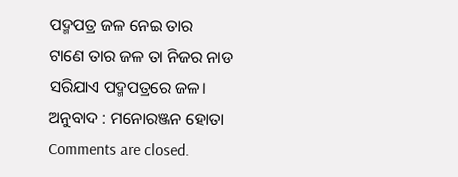ପଦ୍ମପତ୍ର ଜଳ ନେଇ ତାର
ଟାଣେ ତାର ଜଳ ତା ନିଜର ନାଡ
ସରିଯାଏ ପଦ୍ମପତ୍ରରେ ଜଳ।
ଅନୁବାଦ : ମନୋରଞ୍ଜନ ହୋତା
Comments are closed.